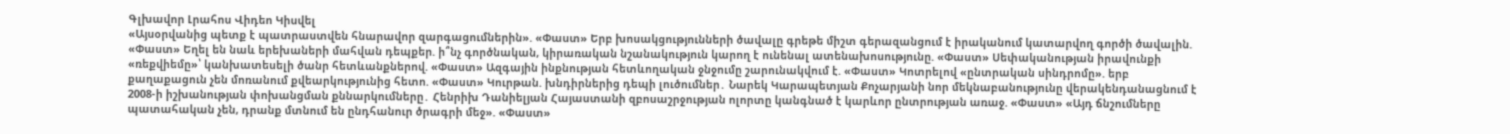Գլխավոր Լրահոս Վիդեո Կիսվել
«Այսօրվանից պետք է պատրաստվեն հնարավոր զարգացումներին». «Փաստ» Երբ խոսակցությունների ծավալը գրեթե միշտ գերազանցում է իրականում կատարվող գործի ծավալին. «Փաստ» Եղել են նաև երեխաների մահվան դեպքեր. ի՞նչ գործնական, կիրառական նշանակություն կարող է ունենալ ատենախոսությունը. «Փաստ» Սեփականության իրավունքի «ռեքվիեմը»՝ կանխատեսելի ծանր հետևանքներով. «Փաստ» Ազգային ինքնության հետևողական ջնջումը շարունակվում է. «Փաստ» Կոտրելով «ընտրական սինդրոմը». երբ քաղաքացուն չեն մոռանում քվեարկությունից հետո. «Փաստ» Կուրթան. խնդիրներից դեպի լուծումներ․ Նարեկ Կարապետյան Քոչարյանի նոր մեկնաբանությունը վերակենդանացնում է 2008-ի իշխանության փոխանցման քննարկումները․ Հենրիխ Դանիելյան Հայաստանի զբոսաշրջության ոլորտը կանգնած է կարևոր ընտրության առաջ. «Փաստ» «Այդ ճնշումները պատահական չեն, դրանք մտնում են ընդհանուր ծրագրի մեջ». «Փաստ»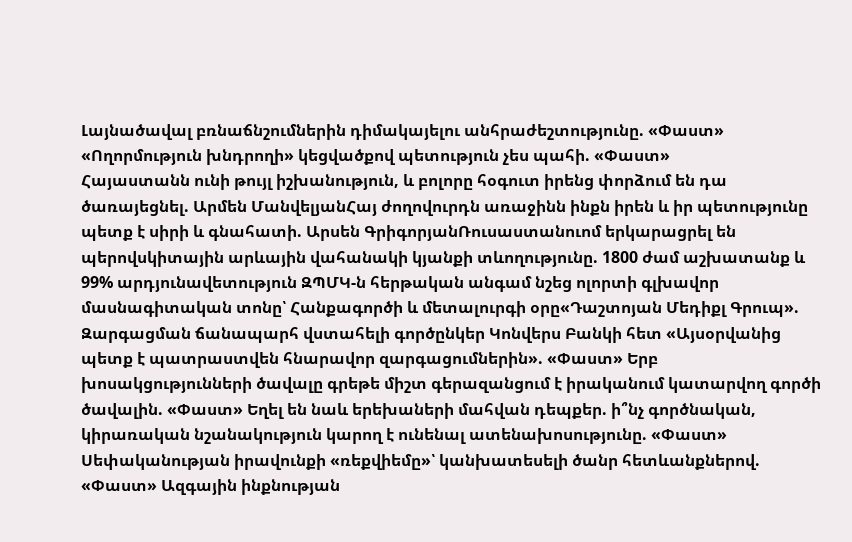Լայնածավալ բռնաճնշումներին դիմակայելու անհրաժեշտությունը. «Փաստ» «Ողորմություն խնդրողի» կեցվածքով պետություն չես պահի. «Փաստ»
Հայաստանն ունի թույլ իշխանություն, և բոլորը հօգուտ իրենց փորձում են դա ծառայեցնել. Արմեն ՄանվելյանՀայ ժողովուրդն առաջինն ինքն իրեն և իր պետությունը պետք է սիրի և գնահատի. Արսեն ԳրիգորյանՌուսաստանուոմ երկարացրել են պերովսկիտային արևային վահանակի կյանքի տևողությունը. 1800 ժամ աշխատանք և 99% արդյունավետություն ԶՊՄԿ-ն հերթական անգամ նշեց ոլորտի գլխավոր մասնագիտական տոնը՝ Հանքագործի և մետալուրգի օրը«Դաշտոյան Մեդիքլ Գրուպ». Զարգացման ճանապարհ վստահելի գործընկեր Կոնվերս Բանկի հետ «Այսօրվանից պետք է պատրաստվեն հնարավոր զարգացումներին». «Փաստ» Երբ խոսակցությունների ծավալը գրեթե միշտ գերազանցում է իրականում կատարվող գործի ծավալին. «Փաստ» Եղել են նաև երեխաների մահվան դեպքեր. ի՞նչ գործնական, կիրառական նշանակություն կարող է ունենալ ատենախոսությունը. «Փաստ» Սեփականության իրավունքի «ռեքվիեմը»՝ կանխատեսելի ծանր հետևանքներով. «Փաստ» Ազգային ինքնության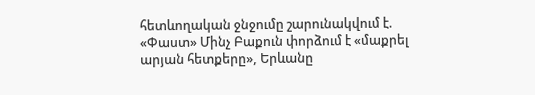հետևողական ջնջումը շարունակվում է. «Փաստ» Մինչ Բաքուն փորձում է «մաքրել արյան հետքերը», Երևանը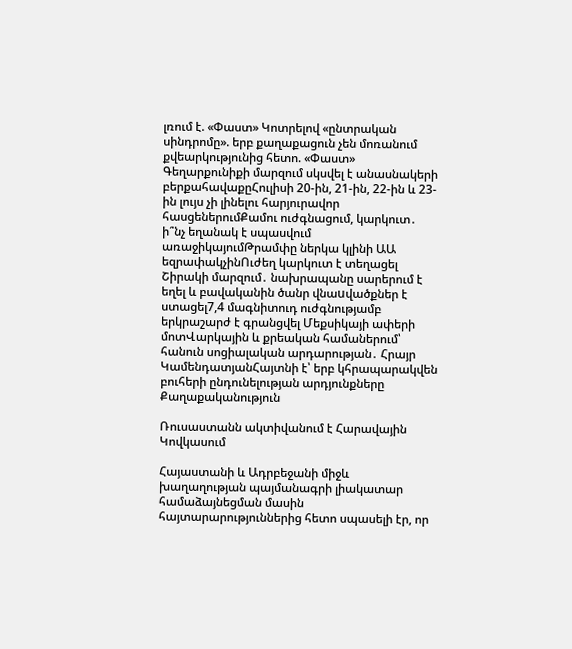լռում է. «Փաստ» Կոտրելով «ընտրական սինդրոմը». երբ քաղաքացուն չեն մոռանում քվեարկությունից հետո. «Փաստ» Գեղարքունիքի մարզում սկսվել է անասնակերի բերքահավաքըՀուլիսի 20-ին, 21-ին, 22-ին և 23-ին լույս չի լինելու հարյուրավոր հասցեներումՔամու ուժգնացում, կարկուտ․ ի՞նչ եղանակ է սպասվում առաջիկայումԹրամփը ներկա կլինի ԱԱ եզրափակչինՈւժեղ կարկուտ է տեղացել Շիրակի մարզում․ նախրապանը սարերում է եղել և բավականին ծանր վնաuվածքներ է ստացել7,4 մագնիտուդ ուժգնությամբ երկրաշարժ է գրանցվել Մեքսիկայի ափերի մոտՎարկային և քրեական համաներում՝ հանուն սոցիալական արդարության․ Հրայր ԿամենդատյանՀայտնի է՝ երբ կհրապարակվեն բուհերի ընդունելության արդյունքները
Քաղաքականություն

Ռուսաստանն ակտիվանում է Հարավային Կովկասում

Հայաստանի և Ադրբեջանի միջև խաղաղության պայմանագրի լիակատար համաձայնեցման մասին հայտարարություններից հետո սպասելի էր, որ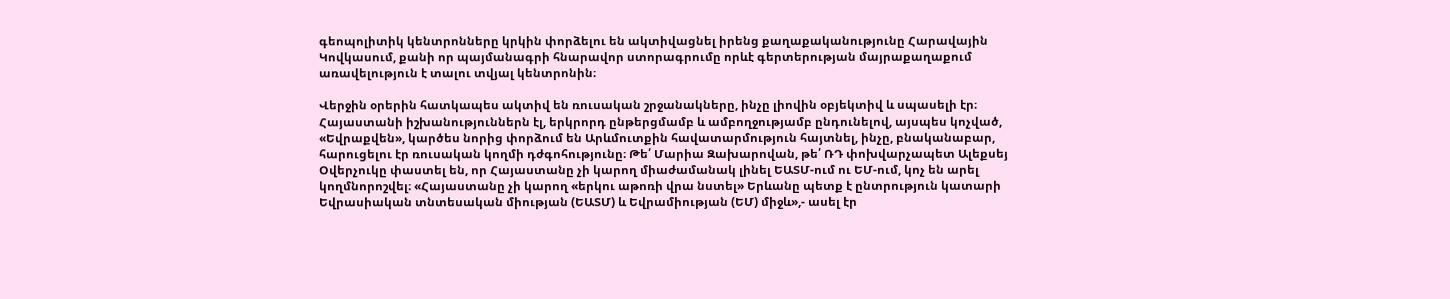գեոպոլիտիկ կենտրոնները կրկին փորձելու են ակտիվացնել իրենց քաղաքականությունը Հարավային Կովկասում, քանի որ պայմանագրի հնարավոր ստորագրումը որևէ գերտերության մայրաքաղաքում առավելություն է տալու տվյալ կենտրոնին։

Վերջին օրերին հատկապես ակտիվ են ռուսական շրջանակները, ինչը լիովին օբյեկտիվ և սպասելի էր։ Հայաստանի իշխանություններն էլ, երկրորդ ընթերցմամբ և ամբողջությամբ ընդունելով, այսպես կոչված, «Եվրաքվեն», կարծես նորից փորձում են Արևմուտքին հավատարմություն հայտնել, ինչը, բնականաբար, հարուցելու էր ռուսական կողմի դժգոհությունը։ Թե՛ Մարիա Զախարովան, թե՛ ՌԴ փոխվարչապետ Ալեքսեյ Օվերչուկը փաստել են, որ Հայաստանը չի կարող միաժամանակ լինել ԵԱՏՄ-ում ու ԵՄ-ում, կոչ են արել կողմնորոշվել։ «Հայաստանը չի կարող «երկու աթոռի վրա նստել» Երևանը պետք է ընտրություն կատարի Եվրասիական տնտեսական միության (ԵԱՏՄ) և Եվրամիության (ԵՄ) միջև»,- ասել էր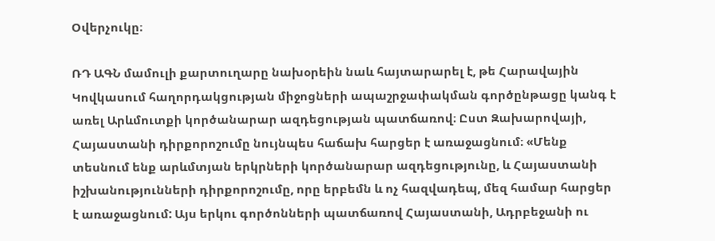Օվերչուկը։

ՌԴ ԱԳՆ մամուլի քարտուղարը նախօրեին նաև հայտարարել է, թե Հարավային Կովկասում հաղորդակցության միջոցների ապաշրջափակման գործընթացը կանգ է առել Արևմուտքի կործանարար ազդեցության պատճառով։ Ըստ Զախարովայի, Հայաստանի դիրքորոշումը նույնպես հաճախ հարցեր է առաջացնում։ «Մենք տեսնում ենք արևմտյան երկրների կործանարար ազդեցությունը, և Հայաստանի իշխանությունների դիրքորոշումը, որը երբեմն և ոչ հազվադեպ, մեզ համար հարցեր է առաջացնում: Այս երկու գործոնների պատճառով Հայաստանի, Ադրբեջանի ու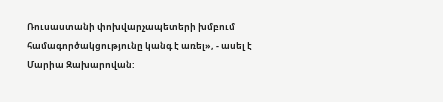Ռուսաստանի փոխվարչապետերի խմբում համագործակցությունը կանգ է առել», - ասել է Մարիա Զախարովան: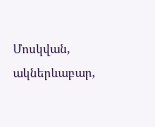Մոսկվան, ակներևաբար,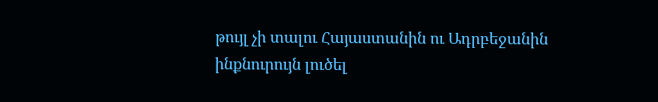թույլ չի տալու Հայաստանին ու Ադրբեջանին ինքնուրույն լուծել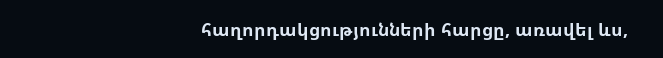հաղորդակցությունների հարցը, առավել ևս,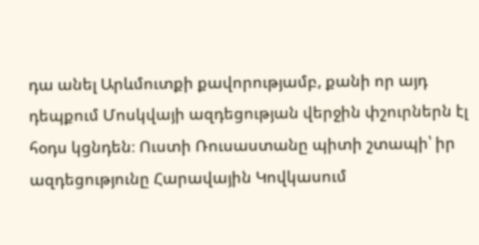դա անել Արևմուտքի քավորությամբ, քանի որ այդ դեպքում Մոսկվայի ազդեցության վերջին փշուրներն էլ հօդս կցնդեն։ Ուստի Ռուսաստանը պիտի շտապի՝ իր ազդեցությունը Հարավային Կովկասում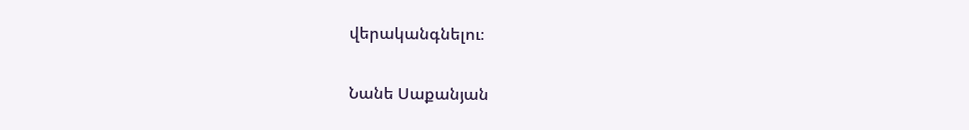վերականգնելու։

Նանե Սաքանյան